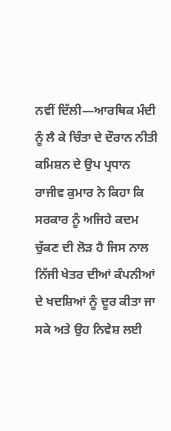ਨਵੀਂ ਦਿੱਲੀ—ਆਰਥਿਕ ਮੰਦੀ ਨੂੰ ਲੈ ਕੇ ਚਿੰਤਾ ਦੇ ਦੌਰਾਨ ਨੀਤੀ ਕਮਿਸ਼ਨ ਦੇ ਉਪ ਪ੍ਰਧਾਨ ਰਾਜੀਵ ਕੁਮਾਰ ਨੇ ਕਿਹਾ ਕਿ ਸਰਕਾਰ ਨੂੰ ਅਜਿਹੇ ਕਦਮ ਚੁੱਕਣ ਦੀ ਲੋੜ ਹੈ ਜਿਸ ਨਾਲ ਨਿੱਜੀ ਖੇਤਰ ਦੀਆਂ ਕੰਪਨੀਆਂ ਦੇ ਖਦਸ਼ਿਆਂ ਨੂੰ ਦੂਰ ਕੀਤਾ ਜਾ ਸਕੇ ਅਤੇ ਉਹ ਨਿਵੇਸ਼ ਲਈ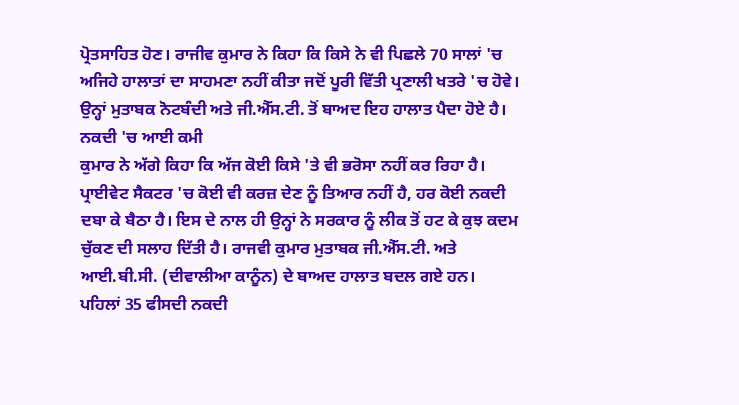ਪ੍ਰੋਤਸਾਹਿਤ ਹੋਣ। ਰਾਜੀਵ ਕੁਮਾਰ ਨੇ ਕਿਹਾ ਕਿ ਕਿਸੇ ਨੇ ਵੀ ਪਿਛਲੇ 70 ਸਾਲਾਂ 'ਚ ਅਜਿਹੇ ਹਾਲਾਤਾਂ ਦਾ ਸਾਹਮਣਾ ਨਹੀਂ ਕੀਤਾ ਜਦੋਂ ਪੂਰੀ ਵਿੱਤੀ ਪ੍ਰਣਾਲੀ ਖਤਰੇ 'ਚ ਹੋਵੇ। ਉਨ੍ਹਾਂ ਮੁਤਾਬਕ ਨੋਟਬੰਦੀ ਅਤੇ ਜੀ.ਐੱਸ.ਟੀ. ਤੋਂ ਬਾਅਦ ਇਹ ਹਾਲਾਤ ਪੈਦਾ ਹੋਏ ਹੈ।
ਨਕਦੀ 'ਚ ਆਈ ਕਮੀ
ਕੁਮਾਰ ਨੇ ਅੱਗੇ ਕਿਹਾ ਕਿ ਅੱਜ ਕੋਈ ਕਿਸੇ 'ਤੇ ਵੀ ਭਰੋਸਾ ਨਹੀਂ ਕਰ ਰਿਹਾ ਹੈ। ਪ੍ਰਾਈਵੇਟ ਸੈਕਟਰ 'ਚ ਕੋਈ ਵੀ ਕਰਜ਼ ਦੇਣ ਨੂੰ ਤਿਆਰ ਨਹੀਂ ਹੈ, ਹਰ ਕੋਈ ਨਕਦੀ ਦਬਾ ਕੇ ਬੈਠਾ ਹੈ। ਇਸ ਦੇ ਨਾਲ ਹੀ ਉਨ੍ਹਾਂ ਨੇ ਸਰਕਾਰ ਨੂੰ ਲੀਕ ਤੋਂ ਹਟ ਕੇ ਕੁਝ ਕਦਮ ਚੁੱਕਣ ਦੀ ਸਲਾਹ ਦਿੱਤੀ ਹੈ। ਰਾਜਵੀ ਕੁਮਾਰ ਮੁਤਾਬਕ ਜੀ.ਐੱਸ.ਟੀ. ਅਤੇ ਆਈ.ਬੀ.ਸੀ. (ਦੀਵਾਲੀਆ ਕਾਨੂੰਨ) ਦੇ ਬਾਅਦ ਹਾਲਾਤ ਬਦਲ ਗਏ ਹਨ। ਪਹਿਲਾਂ 35 ਫੀਸਦੀ ਨਕਦੀ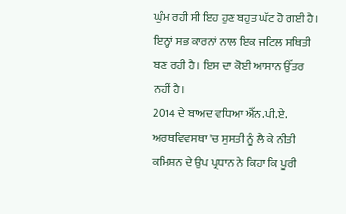ਘੁੰਮ ਰਹੀ ਸੀ ਇਹ ਹੁਣ ਬਹੁਤ ਘੱਟ ਹੋ ਗਈ ਹੈ। ਇਨ੍ਹਾਂ ਸਭ ਕਾਰਨਾਂ ਨਾਲ ਇਕ ਜਟਿਲ ਸਥਿਤੀ ਬਣ ਰਹੀ ਹੈ। ਇਸ ਦਾ ਕੋਈ ਆਸਾਨ ਉੱਤਰ ਨਹੀਂ ਹੈ।
2014 ਦੇ ਬਾਅਦ ਵਧਿਆ ਐੱਨ.ਪੀ.ਏ.
ਅਰਥਵਿਵਸਥਾ 'ਚ ਸੁਸਤੀ ਨੂੰ ਲੈ ਕੇ ਨੀਤੀ ਕਮਿਸ਼ਨ ਦੇ ਉਪ ਪ੍ਰਧਾਨ ਨੇ ਕਿਹਾ ਕਿ ਪੂਰੀ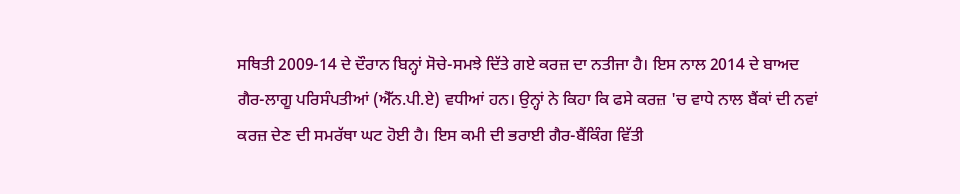ਸਥਿਤੀ 2009-14 ਦੇ ਦੌਰਾਨ ਬਿਨ੍ਹਾਂ ਸੋਚੇ-ਸਮਝੇ ਦਿੱਤੇ ਗਏ ਕਰਜ਼ ਦਾ ਨਤੀਜਾ ਹੈ। ਇਸ ਨਾਲ 2014 ਦੇ ਬਾਅਦ ਗੈਰ-ਲਾਗੂ ਪਰਿਸੰਪਤੀਆਂ (ਐੱਨ.ਪੀ.ਏ) ਵਧੀਆਂ ਹਨ। ਉਨ੍ਹਾਂ ਨੇ ਕਿਹਾ ਕਿ ਫਸੇ ਕਰਜ਼ 'ਚ ਵਾਧੇ ਨਾਲ ਬੈਂਕਾਂ ਦੀ ਨਵਾਂ ਕਰਜ਼ ਦੇਣ ਦੀ ਸਮਰੱਥਾ ਘਟ ਹੋਈ ਹੈ। ਇਸ ਕਮੀ ਦੀ ਭਰਾਈ ਗੈਰ-ਬੈਂਕਿੰਗ ਵਿੱਤੀ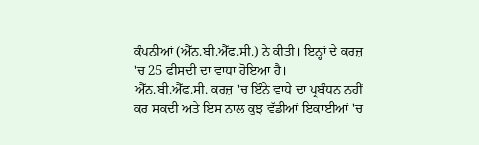ਕੰਪਨੀਆਂ (ਐੱਨ.ਬੀ.ਐੱਫ.ਸੀ.) ਨੇ ਕੀਤੀ। ਇਨ੍ਹਾਂ ਦੇ ਕਰਜ਼ 'ਚ 25 ਫੀਸਦੀ ਦਾ ਵਾਧਾ ਹੋਇਆ ਹੈ। ਐੱਨ.ਬੀ.ਐੱਫ.ਸੀ. ਕਰਜ਼ 'ਚ ਇੰਨੇ ਵਾਧੇ ਦਾ ਪ੍ਰਬੰਧਨ ਨਹੀਂ ਕਰ ਸਕਦੀ ਅਤੇ ਇਸ ਨਾਲ ਕੁਝ ਵੱਡੀਆਂ ਇਕਾਈਆਂ 'ਚ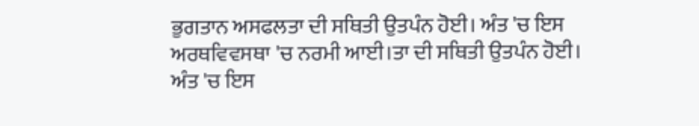ਭੁਗਤਾਨ ਅਸਫਲਤਾ ਦੀ ਸਥਿਤੀ ਉਤਪੰਨ ਹੋਈ। ਅੰਤ 'ਚ ਇਸ ਅਰਥਵਿਵਸਥਾ 'ਚ ਨਰਮੀ ਆਈ।ਤਾ ਦੀ ਸਥਿਤੀ ਉਤਪੰਨ ਹੋਈ। ਅੰਤ 'ਚ ਇਸ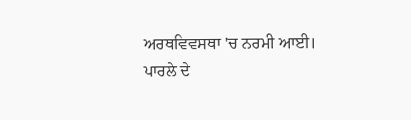ਅਰਥਵਿਵਸਥਾ 'ਚ ਨਰਮੀ ਆਈ।
ਪਾਰਲੇ ਦੇ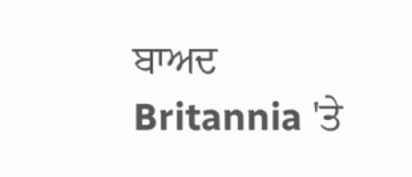ਬਾਅਦ Britannia 'ਤੇ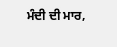ਮੰਦੀ ਦੀ ਮਾਰ,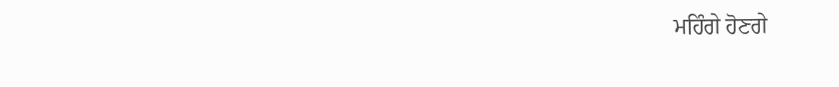ਮਹਿੰਗੇ ਹੋਣਗੇ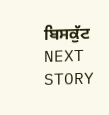ਬਿਸਕੁੱਟ
NEXT STORY